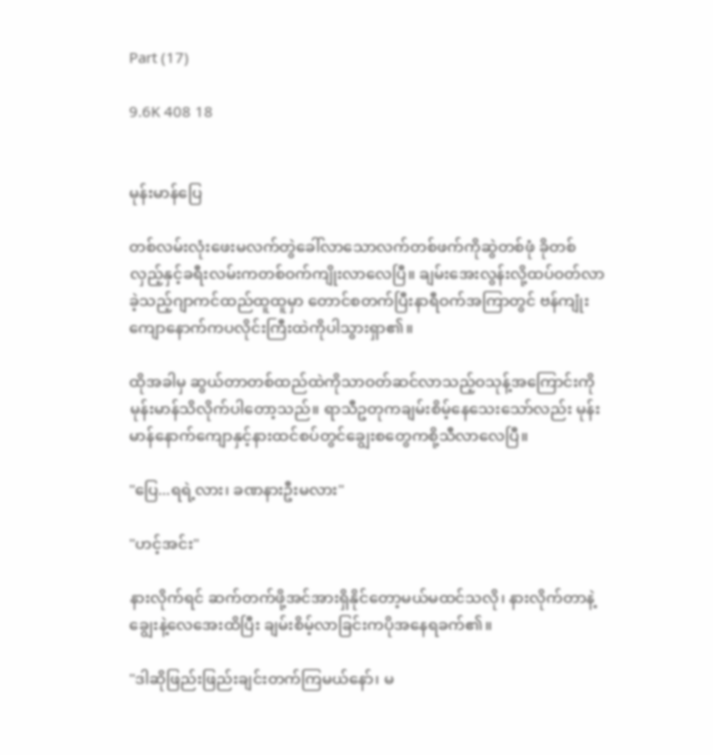Part (17)

9.6K 408 18


မုန်းမာန်ပြေ

တစ်လမ်းလုံးဖေးမလက်တွဲခေါ်လာသောလက်တစ်ဖက်ကိုဆွဲတစ်ဖုံ ခိုတစ်လှည့်နှင့်ခရီးလမ်းကတစ်ဝက်ကျိုးလာလေပြီ။ ချမ်းအေးလွန်းလို့ထပ်ဝတ်လာခဲ့သည့်ဂျာကင်ထည်ထူထူမှာ တောင်စတက်ပြီးနာရီဝက်အကြာတွင် ဗန်ကျုံးကျောနောက်ကပလိုင်းကြီးထဲကိုပါသွားရှာ၏။

ထိုအခါမှ ဆွယ်တာတစ်ထည်ထဲကိုသာဝတ်ဆင်လာသည့်ဝသုန့်အကြောင်းကို မုန်းမာန်သိလိုက်ပါတော့သည်။ ရာသီဥတုကချမ်းစိမ့်နေသေးသော်လည်း မုန်းမာန်နောက်ကျောနှင့်နားထင်စပ်တွင်ချွေးစတွေကစို့သီလာလေပြီ။

"ပြေ...ရရဲ့လား၊ ခဏနားဦးမလား"

"ဟင့်အင်း"

နားလိုက်ရင် ဆက်တက်ဖို့အင်အားရှိနိုင်တော့မယ်မထင်သလို၊ နားလိုက်တာနဲ့ချွေးနဲ့လေအေးထိပြီး ချမ်းစိမ့်လာခြင်းကပိုအနေရခက်၏။

"ဒါဆိုဖြည်းဖြည်းချင်းတက်ကြမယ်နော်၊ မ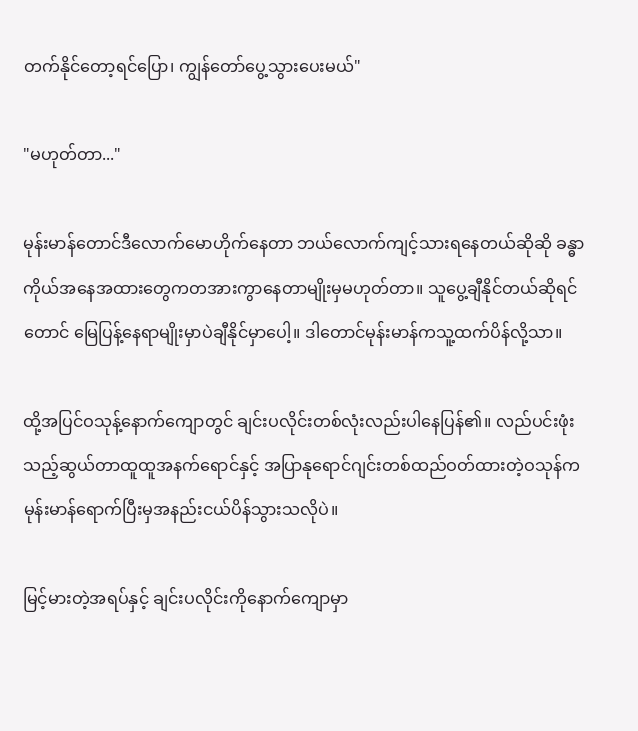တက်နိုင်တော့ရင်ပြော၊ ကျွန်တော်ပွေ့သွားပေးမယ်"

"မဟုတ်တာ..."

မုန်းမာန်တောင်ဒီလောက်မောဟိုက်နေတာ ဘယ်လောက်ကျင့်သားရနေတယ်ဆိုဆို ခန္ဓာကိုယ်အနေအထားတွေကတအားကွာနေတာမျိုးမှမဟုတ်တာ။ သူပွေ့ချီနိုင်တယ်ဆိုရင်တောင် မြေပြန့်နေရာမျိုးမှာပဲချီနိုင်မှာပေါ့။ ဒါတောင်မုန်းမာန်ကသူ့ထက်ပိန်လို့သာ။

ထို့အပြင်ဝသုန့်နောက်ကျောတွင် ချင်းပလိုင်းတစ်လုံးလည်းပါနေပြန်၏။ လည်ပင်းဖုံးသည့်ဆွယ်တာထူထူအနက်ရောင်နှင့် အပြာနုရောင်ဂျင်းတစ်ထည်ဝတ်ထားတဲ့ဝသုန်က မုန်းမာန်ရောက်ပြီးမှအနည်းငယ်ပိန်သွားသလိုပဲ။

မြင့်မားတဲ့အရပ်နှင့် ချင်းပလိုင်းကိုနောက်ကျောမှာ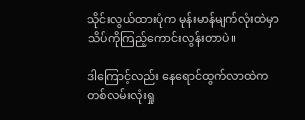သိုင်းလွယ်ထားပုံက မုန်းမာန်မျက်လုံးထဲမှာသိပ်ကိုကြည့်ကောင်းလွန်းတာပဲ။

ဒါကြောင့်လည်း နေရောင်ထွက်လာထဲကတစ်လမ်းလုံးရှု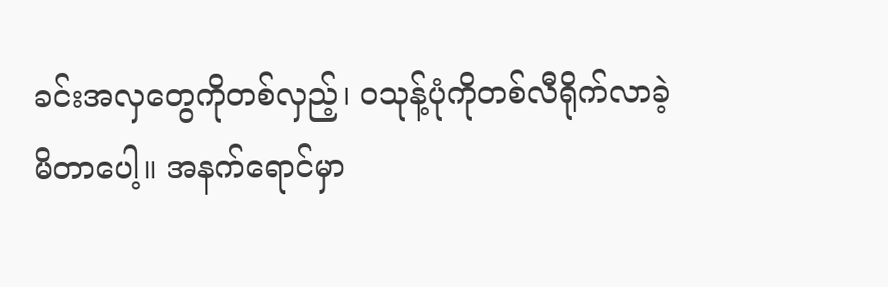ခင်းအလှတွေကိုတစ်လှည့်၊ ဝသုန့်ပုံကိုတစ်လီရိုက်လာခဲ့မိတာပေါ့။ အနက်ရောင်မှာ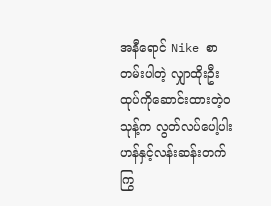အနီရောင် Nike စာတမ်းပါတဲ့ လျှာထိုးဦးထုပ်ကိုဆောင်းထားတဲ့ဝသုန့်က လွတ်လပ်ပေါ့ပါးဟန်နှင့်လန်းဆန်းတက်ကြွ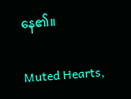နေ၏။

Muted Hearts,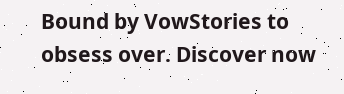Bound by VowStories to obsess over. Discover now